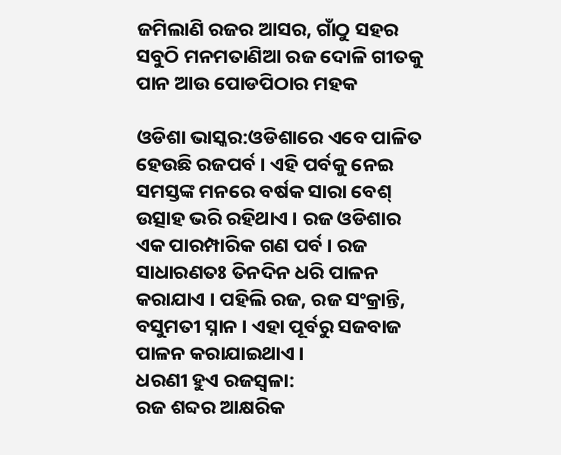ଜମିଲାଣି ରଜର ଆସର, ଗାଁଠୁ ସହର ସବୁଠି ମନମତାଣିଆ ରଜ ଦୋଳି ଗୀତକୁ ପାନ ଆଉ ପୋଡପିଠାର ମହକ

ଓଡିଶା ଭାସ୍କର:ଓଡିଶାରେ ଏବେ ପାଳିତ ହେଉଛି ରଜପର୍ବ । ଏହି ପର୍ବକୁ ନେଇ ସମସ୍ତଙ୍କ ମନରେ ବର୍ଷକ ସାରା ବେଶ୍ ଉତ୍ସାହ ଭରି ରହିଥାଏ । ରଜ ଓଡିଶାର ଏକ ପାରମ୍ପାରିକ ଗଣ ପର୍ବ । ରଜ ସାଧାରଣତଃ ତିନଦିନ ଧରି ପାଳନ କରାଯାଏ । ପହିଲି ରଜ, ରଜ ସଂକ୍ରାନ୍ତି, ବସୁମତୀ ସ୍ନାନ । ଏହା ପୂର୍ବରୁ ସଜବାଜ ପାଳନ କରାଯାଇଥାଏ ।
ଧରଣୀ ହୁଏ ରଜସ୍ୱଳା:
ରଜ ଶବ୍ଦର ଆକ୍ଷରିକ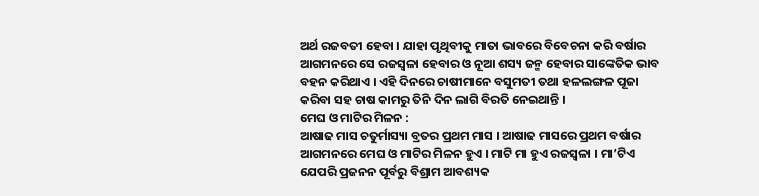ଅର୍ଥ ରଜବତୀ ହେବା । ଯାହା ପୃଥିବୀକୁ ମାତା ଭାବରେ ବିବେଚନା କରି ବର୍ଷାର ଆଗମନରେ ସେ ରଜସ୍ୱଳା ହେବାର ଓ ନୂଆ ଶସ୍ୟ ଜନ୍ମ ହେବାର ସାଙ୍କେତିକ ଭାବ ବହନ କରିଥାଏ । ଏହି ଦିନରେ ଚାଷୀମାନେ ବସୁମତୀ ତଥା ହଳଲଙ୍ଗଳ ପୂଜା କରିବା ସହ ଚାଷ କାମରୁ ତିନି ଦିନ ଲାଗି ବିରତି ନେଇଥାନ୍ତି ।
ମେଘ ଓ ମାଟିର ମିଳନ :
ଆଷାଢ ମାସ ଚତୁର୍ମାସ୍ୟା ବ୍ରତର ପ୍ରଥମ ମାସ । ଆଷାଢ ମାସରେ ପ୍ରଥମ ବର୍ଷାର ଆଗମନରେ ମେଘ ଓ ମାଟିର ମିଳନ ହୁଏ । ମାଟି ମା ହୁଏ ରଜସ୍ୱଳା । ମା’ଟିଏ ଯେପରି ପ୍ରଜନନ ପୂର୍ବରୁ ବିଶ୍ରାମ ଆବଶ୍ୟକ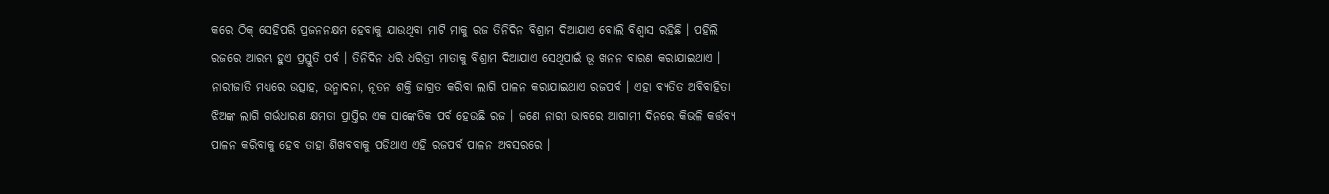କରେ ଠିକ୍ ସେହିପରି ପ୍ରଜନନକ୍ଷମ ହେବାକୁ ଯାଉଥିବା ମାଟି ମାକୁ ରଜ ତିନିଦିନ ବିଶ୍ରାମ ଦିଆଯାଏ ବୋଲି ବିଶ୍ୱାସ ରହିଛି । ପହିଲି ରଜରେ ଆରମ୍ଭ ହୁଏ ପ୍ରସ୍ତୁତି ପର୍ବ । ତିନିଦିନ ଧରି ଧରିତ୍ରୀ ମାତାକୁ ବିଶ୍ରାମ ଦିଆଯାଏ ସେଥିପାଇଁ ଭୂ ଖନନ ବାରଣ କରାଯାଇଥାଏ । ନାରୀଜାତି ମଧ୍ୟରେ ଉତ୍ସାହ, ଉନ୍ମାଦନା, ନୂତନ ଶକ୍ତି ଜାଗ୍ରତ କରିବା ଲାଗି ପାଳନ କରାଯାଇଥାଏ ରଜପର୍ବ । ଏହା ବ୍ୟତିତ ଅବିବାହିତା ଝିଅଙ୍କ ଲାଗି ଗର୍ଭଧାରଣ କ୍ଷମତା ପ୍ରାପ୍ତିର ଏକ ସାଙ୍କେତିକ ପର୍ବ ହେଉଛି ରଜ । ଜଣେ ନାରୀ ଭାବରେ ଆଗାମୀ ଦିନରେ କିଭଳି କର୍ତ୍ତବ୍ୟ ପାଳନ କରିବାକୁ ହେବ ତାହା ଶିଖବବାକୁ ପଡିଥାଏ ଏହି ରଜପର୍ବ ପାଳନ ଅବସରରେ ।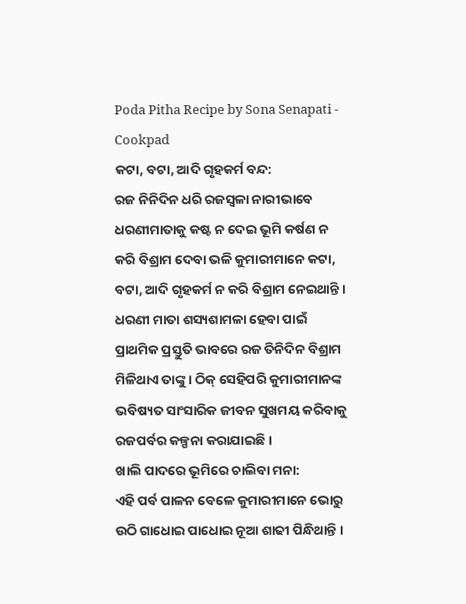Poda Pitha Recipe by Sona Senapati - Cookpad
କଟା, ବଟା, ଆଦି ଗୃହକର୍ମ ବନ୍ଦ:
ରଜ ନିନିଦିନ ଧରି ରଜସ୍ୱଳା ନାରୀଭାବେ ଧରଣୀମାତାକୁ କଷ୍ଟ ନ ଦେଇ ଭୂମି କର୍ଷଣ ନ କରି ବିଶ୍ରାମ ଦେବା ଭଳି କୁମାରୀମାନେ କଟା, ବଟା, ଆଦି ଗୃହକର୍ମ ନ କରି ବିଶ୍ରାମ ନେଇଥାନ୍ତି । ଧରଣୀ ମାତା ଶସ୍ୟଶାମଳା ହେବା ପାଇଁ ପ୍ରାଥମିକ ପ୍ରସ୍ତୁତି ଭାବରେ ରଜ ତିନିଦିନ ବିଶ୍ରାମ ମିଳିଥାଏ ତାଙ୍କୁ । ଠିକ୍ ସେହିପରି କୁମାରୀମାନଙ୍କ ଭବିଷ୍ୟତ ସାଂସାରିକ ଜୀବନ ସୁଖମୟ କରିବାକୁ ରଜପର୍ବର କଳ୍ପନା କରାଯାଇଛି ।
ଖାଲି ପାଦରେ ଭୂମିରେ ଚାଲିବା ମନା:
ଏହି ପର୍ବ ପାଳନ ବେଳେ କୁମାରୀମାନେ ଭୋରୁ ଉଠି ଗାଧୋଇ ପାଧୋଇ ନୂଆ ଶାଢୀ ପିନ୍ଧିଥାନ୍ତି ।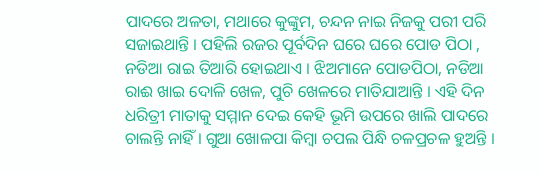ପାଦରେ ଅଳତା, ମଥାରେ କୁଙ୍କୁମ, ଚନ୍ଦନ ନାଇ ନିଜକୁ ପରୀ ପରି ସଜାଇଥାନ୍ତି । ପହିଲି ରଜର ପୂର୍ବଦିନ ଘରେ ଘରେ ପୋଡ ପିଠା , ନଡିଆ ରାଇ ତିଆରି ହୋଇଥାଏ । ଝିଅମାନେ ପୋଡପିଠା, ନଡିଆ ରାଈ ଖାଇ ଦୋଳି ଖେଳ, ପୁଚି ଖେଳରେ ମାତିଯାଆନ୍ତି । ଏହି ଦିନ ଧରିତ୍ରୀ ମାତାକୁ ସମ୍ମାନ ଦେଇ କେହି ଭୂମି ଉପରେ ଖାଲି ପାଦରେ ଚାଲନ୍ତି ନାହିଁ । ଗୁଆ ଖୋଳପା କିମ୍ବା ଚପଲ ପିନ୍ଧି ଚଳପ୍ରଚଳ ହୁଅନ୍ତି ।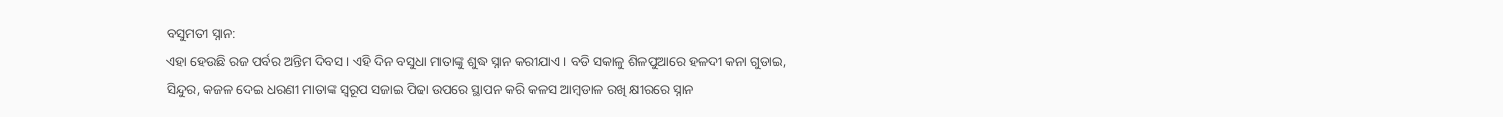ବସୁମତୀ ସ୍ନାନ:
ଏହା ହେଉଛି ରଜ ପର୍ବର ଅନ୍ତିମ ଦିବସ । ଏହି ଦିନ ବସୁଧା ମାତାଙ୍କୁ ଶୁଦ୍ଧ ସ୍ନାନ କରୀଯାଏ । ବଡି ସକାଳୁ ଶିଳପୁଆରେ ହଳଦୀ କନା ଗୁଡାଇ, ସିନ୍ଦୁର, କଜଳ ଦେଇ ଧରଣୀ ମାତାଙ୍କ ସ୍ୱରୂପ ସଜାଇ ପିଢା ଉପରେ ସ୍ଥାପନ କରି କଳସ ଆମ୍ବଡାଳ ରଖି କ୍ଷୀରରେ ସ୍ନାନ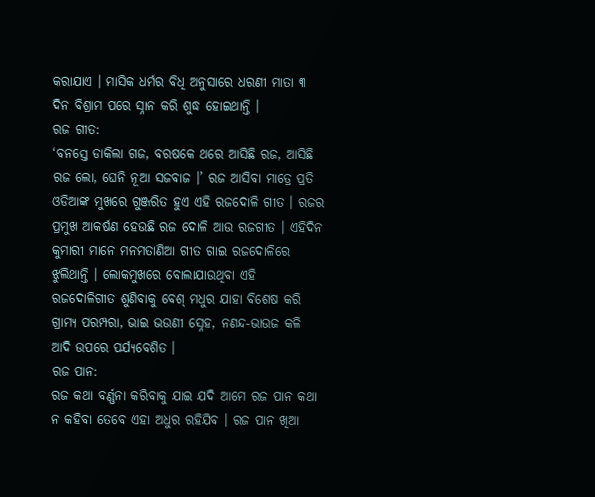କରାଯାଏ । ମାସିକ ଧର୍ମର ବିଧି ଅନୁସାରେ ଧରଣୀ ମାତା ୩ ଦିନ ବିଶ୍ରାମ ପରେ ସ୍ନାନ କରି ଶୁଦ୍ଧ ହୋଇଥାନ୍ତି ।
ରଜ ଗୀତ:
‘ବନସ୍ତେ ଡାକିଲା ଗଜ, ବରଷକେ ଥରେ ଆସିଛି ରଜ, ଆସିଛି ରଜ ଲୋ, ଘେନି ନୂଆ ସଜବାଜ ।’ ରଜ ଆସିବା ମାତ୍ରେ ପ୍ରତି ଓଡିଆଙ୍କ ମୁଖରେ ଗୁଞ୍ଜରିତ ହୁଏ ଏହି ରଜଦୋଳି ଗୀତ । ରଜର ପ୍ରମୁଖ ଆକର୍ଷଣ ହେଉଛି ରଜ ଦୋଳି ଆଉ ରଜଗୀତ । ଏହିଦିନ କୁମାରୀ ମାନେ ମନମତାଣିଆ ଗୀତ ଗାଇ ରଜଦୋଳିରେ ଝୁଲିଥାନ୍ତି । ଲୋକମୁଖରେ ବୋଲାଯାଉଥିବା ଏହି ରଜଦୋଳିଗୀତ ଶୁଣିବାକୁ ବେଶ୍ ମଧୁର ଯାହା ବିଶେଷ କରି ଗ୍ରାମ୍ୟ ପରମ୍ପରା, ଭାଇ ଭଉଣୀ ସ୍ନେହ, ନଣନ୍ଦ-ଭାଉଜ କଳି ଆଦି ଉପରେ ପର୍ଯ୍ୟବେଶିତ ।
ରଜ ପାନ:
ରଜ କଥା ବର୍ଣ୍ଣନା କରିବାକୁ ଯାଇ ଯଦି ଆମେ ରଜ ପାନ କଥା ନ କହିବା ତେବେ ଏହା ଅଧୁର ରହିଯିବ । ରଜ ପାନ ଖିଆ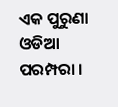ଏକ ପୁରୁଣା ଓଡିଆ ପରମ୍ପରା ।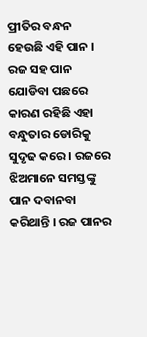ପ୍ରୀତିର ବନ୍ଧନ ହେଉଛି ଏହି ପାନ । ରଜ ସହ ପାନ ଯୋଡିବା ପଛରେ କାରଣ ରହିଛି ଏହା ବନ୍ଧୁତାର ଡୋରିକୁ ସୁଦୃଢ କରେ । ରଜରେ ଝିଅମାନେ ସମସ୍ତଙ୍କୁ ପାନ ଦବାନବା କରିଥାନ୍ତି । ରଜ ପାନର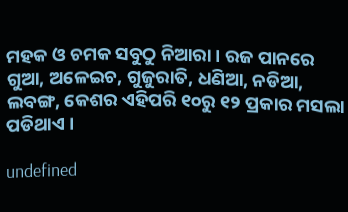ମହକ ଓ ଚମକ ସବୁଠୁ ନିଆରା । ରଜ ପାନରେ ଗୁଆ, ଅଳେଇଚ, ଗୁଜୁରାତି, ଧଣିଆ, ନଡିଆ, ଲବଙ୍ଗ, କେଶର ଏହିପରି ୧୦ରୁ ୧୨ ପ୍ରକାର ମସଲା ପଡିଥାଏ ।

undefined